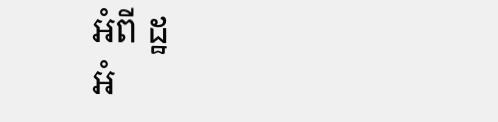អំពី ដ្ឋ
អំ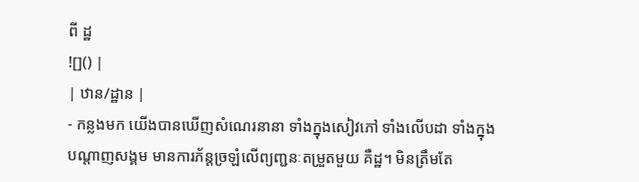ពី ដ្ឋ
![]() |
| ឋាន/ដ្ឋាន |
- កន្លងមក យើងបានឃើញសំណេរនានា ទាំងក្នុងសៀវភៅ ទាំងលើបដា ទាំងក្នុងបណ្ដាញសង្គម មានការភ័ន្តច្រឡំលើព្យញ្ជនៈតម្រួតមួយ គឺដ្ឋ។ មិនត្រឹមតែ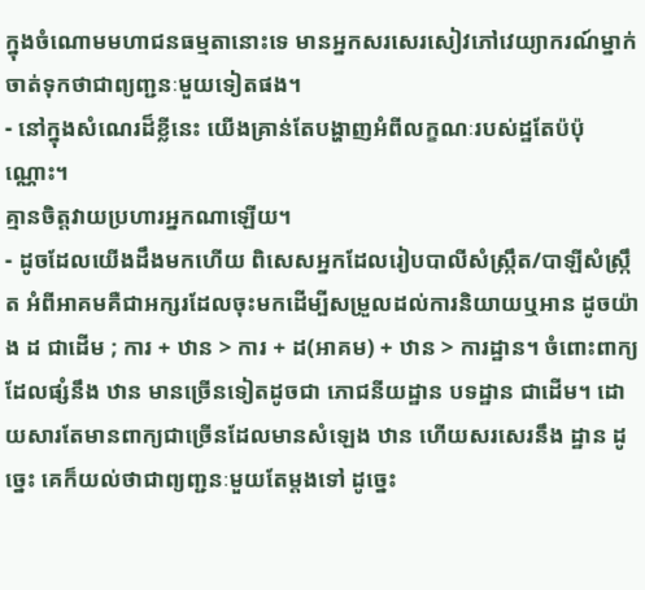ក្នុងចំណោមមហាជនធម្មតានោះទេ មានអ្នកសរសេរសៀវភៅវេយ្យាករណ៍ម្នាក់ចាត់ទុកថាជាព្យញ្ជនៈមួយទៀតផង។
- នៅក្នុងសំណេរដ៏ខ្លីនេះ យើងគ្រាន់តែបង្ហាញអំពីលក្ខណៈរបស់ដ្ឋតែប៉ប៉ុណ្ណោះ។
គ្មានចិត្តវាយប្រហារអ្នកណាឡើយ។
- ដូចដែលយើងដឹងមកហើយ ពិសេសអ្នកដែលរៀបបាលីសំស្ក្រឹត/បាឡីសំស្ក្រឹត អំពីអាគមគឺជាអក្សរដែលចុះមកដើម្បីសម្រួលដល់ការនិយាយឬអាន ដូចយ៉ាង ដ ជាដើម ; ការ + ឋាន > ការ + ដ(អាគម) + ឋាន > ការដ្ឋាន។ ចំពោះពាក្យដែលផ្សំនឹង ឋាន មានច្រើនទៀតដូចជា ភោជនីយដ្ឋាន បទដ្ឋាន ជាដើម។ ដោយសារតែមានពាក្យជាច្រើនដែលមានសំឡេង ឋាន ហើយសរសេរនឹង ដ្ឋាន ដូច្នេះ គេក៏យល់ថាជាព្យញ្ជនៈមួយតែម្ដងទៅ ដូច្នេះ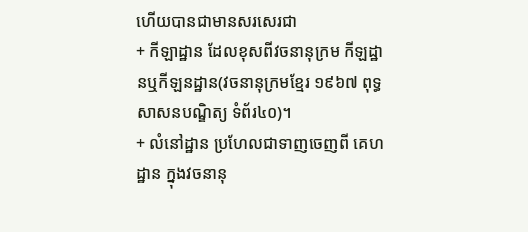ហើយបានជាមានសរសេរជា
+ កីឡាដ្ឋាន ដែលខុសពីវចនានុក្រម កីឡដ្ឋានឬកីឡនដ្ឋាន(វចនានុក្រមខ្មែរ ១៩៦៧ ពុទ្ធសាសនបណ្ឌិត្យ ទំព័រ៤០)។
+ លំនៅដ្ឋាន ប្រហែលជាទាញចេញពី គេហដ្ឋាន ក្នុងវចនានុ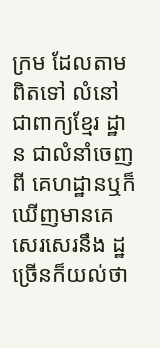ក្រម ដែលតាមពិតទៅ លំនៅ ជាពាក្យខ្មែរ ដ្ឋាន ជាលំនាំចេញពី គេហដ្ឋានឬក៏ឃើញមានគេសេរសេរនឹង ដ្ឋ ច្រើនក៏យល់ថា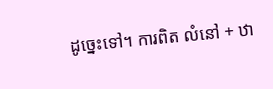ដូច្នេះទៅ។ ការពិត លំនៅ + ឋា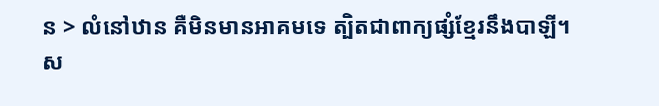ន > លំនៅឋាន គឺមិនមានអាគមទេ ត្បិតជាពាក្យផ្សំខ្មែរនឹងបាឡី។
ស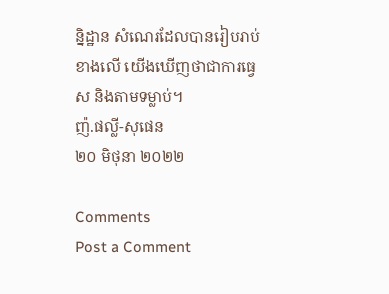ន្និដ្ឋាន សំណេរដែលបានរៀបរាប់ខាងលើ យើងឃើញថាជាការធ្វេស និងតាមទម្លាប់។
ញ៉.ផល្លី-សុផេន
២០ មិថុនា ២០២២

Comments
Post a Comment